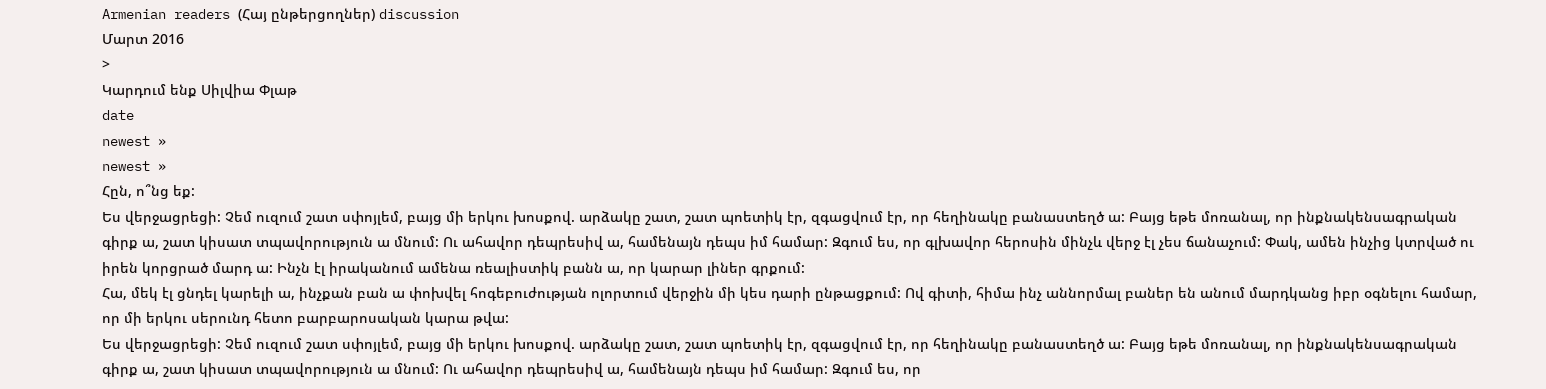Armenian readers (Հայ ընթերցողներ) discussion
Մարտ 2016
>
Կարդում ենք Սիլվիա Փլաթ
date
newest »
newest »
Հըն, ո՞նց եք:
Ես վերջացրեցի: Չեմ ուզում շատ սփոյլեմ, բայց մի երկու խոսքով. արձակը շատ, շատ պոետիկ էր, զգացվում էր, որ հեղինակը բանաստեղծ ա: Բայց եթե մոռանալ, որ ինքնակենսագրական գիրք ա, շատ կիսատ տպավորություն ա մնում: Ու ահավոր դեպրեսիվ ա, համենայն դեպս իմ համար: Զգում ես, որ գլխավոր հերոսին մինչև վերջ էլ չես ճանաչում: Փակ, ամեն ինչից կտրված ու իրեն կորցրած մարդ ա: Ինչն էլ իրականում ամենա ռեալիստիկ բանն ա, որ կարար լիներ գրքում:
Հա, մեկ էլ ցնդել կարելի ա, ինչքան բան ա փոխվել հոգեբուժության ոլորտում վերջին մի կես դարի ընթացքում: Ով գիտի, հիմա ինչ աննորմալ բաներ են անում մարդկանց իբր օգնելու համար, որ մի երկու սերունդ հետո բարբարոսական կարա թվա:
Ես վերջացրեցի: Չեմ ուզում շատ սփոյլեմ, բայց մի երկու խոսքով. արձակը շատ, շատ պոետիկ էր, զգացվում էր, որ հեղինակը բանաստեղծ ա: Բայց եթե մոռանալ, որ ինքնակենսագրական գիրք ա, շատ կիսատ տպավորություն ա մնում: Ու ահավոր դեպրեսիվ ա, համենայն դեպս իմ համար: Զգում ես, որ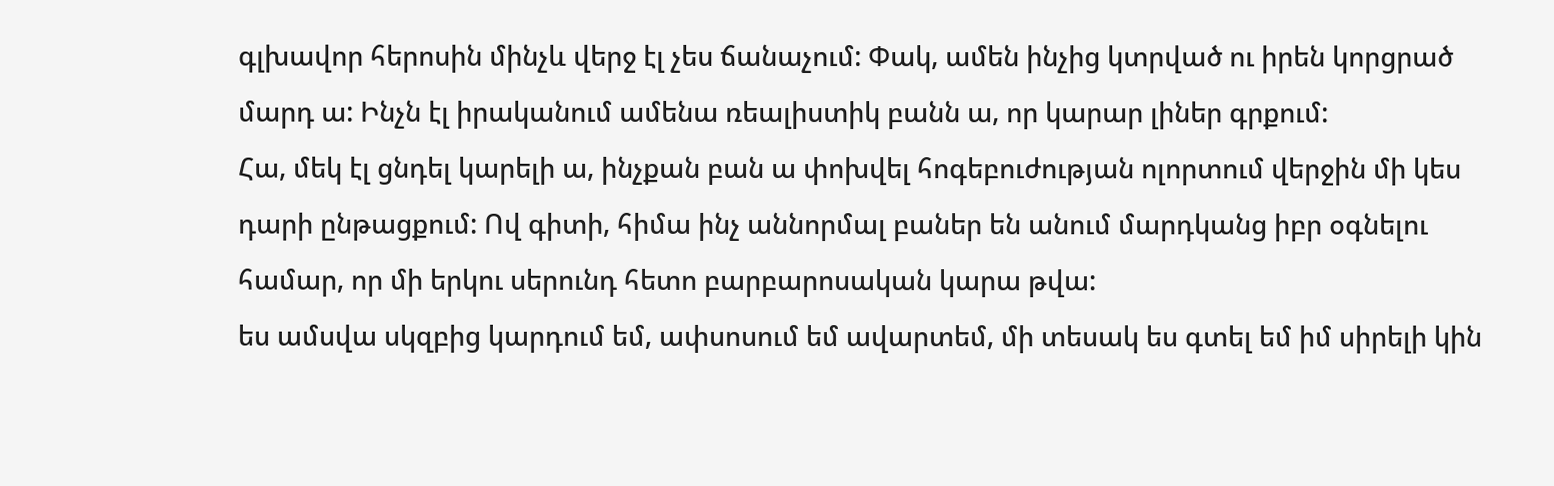գլխավոր հերոսին մինչև վերջ էլ չես ճանաչում: Փակ, ամեն ինչից կտրված ու իրեն կորցրած մարդ ա: Ինչն էլ իրականում ամենա ռեալիստիկ բանն ա, որ կարար լիներ գրքում:
Հա, մեկ էլ ցնդել կարելի ա, ինչքան բան ա փոխվել հոգեբուժության ոլորտում վերջին մի կես դարի ընթացքում: Ով գիտի, հիմա ինչ աննորմալ բաներ են անում մարդկանց իբր օգնելու համար, որ մի երկու սերունդ հետո բարբարոսական կարա թվա:
ես ամսվա սկզբից կարդում եմ, ափսոսում եմ ավարտեմ, մի տեսակ ես գտել եմ իմ սիրելի կին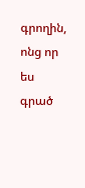գրողին, ոնց որ ես գրած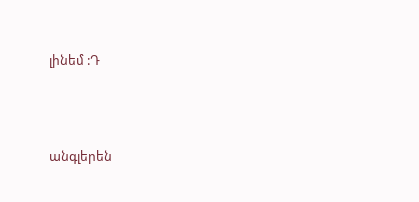լինեմ :Դ





անգլերեն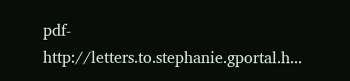pdf- http://letters.to.stephanie.gportal.h...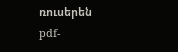ռուսերեն pdf-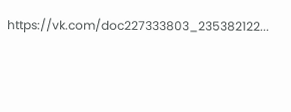https://vk.com/doc227333803_235382122...